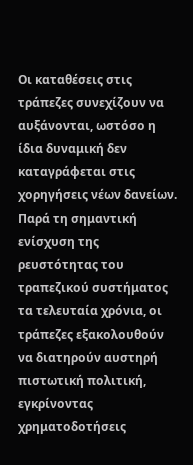Οι καταθέσεις στις τράπεζες συνεχίζουν να αυξάνονται, ωστόσο η ίδια δυναμική δεν καταγράφεται στις χορηγήσεις νέων δανείων. Παρά τη σημαντική ενίσχυση της ρευστότητας του τραπεζικού συστήματος τα τελευταία χρόνια, οι τράπεζες εξακολουθούν να διατηρούν αυστηρή πιστωτική πολιτική, εγκρίνοντας χρηματοδοτήσεις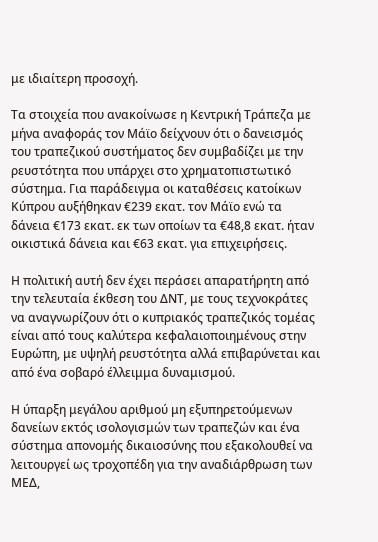με ιδιαίτερη προσοχή.

Τα στοιχεία που ανακοίνωσε η Κεντρική Τράπεζα με μήνα αναφοράς τον Μάϊο δείχνουν ότι ο δανεισμός του τραπεζικού συστήματος δεν συμβαδίζει με την ρευστότητα που υπάρχει στο χρηματοπιστωτικό σύστημα. Για παράδειγμα οι καταθέσεις κατοίκων Κύπρου αυξήθηκαν €239 εκατ. τον Μάϊο ενώ τα δάνεια €173 εκατ. εκ των οποίων τα €48,8 εκατ. ήταν οικιστικά δάνεια και €63 εκατ. για επιχειρήσεις.

Η πολιτική αυτή δεν έχει περάσει απαρατήρητη από την τελευταία έκθεση του ΔΝΤ, με τους τεχνοκράτες να αναγνωρίζουν ότι ο κυπριακός τραπεζικός τομέας είναι από τους καλύτερα κεφαλαιοποιημένους στην Ευρώπη, με υψηλή ρευστότητα αλλά επιβαρύνεται και από ένα σοβαρό έλλειμμα δυναμισμού.

Η ύπαρξη μεγάλου αριθμού μη εξυπηρετούμενων δανείων εκτός ισολογισμών των τραπεζών και ένα σύστημα απονομής δικαιοσύνης που εξακολουθεί να λειτουργεί ως τροχοπέδη για την αναδιάρθρωση των ΜΕΔ,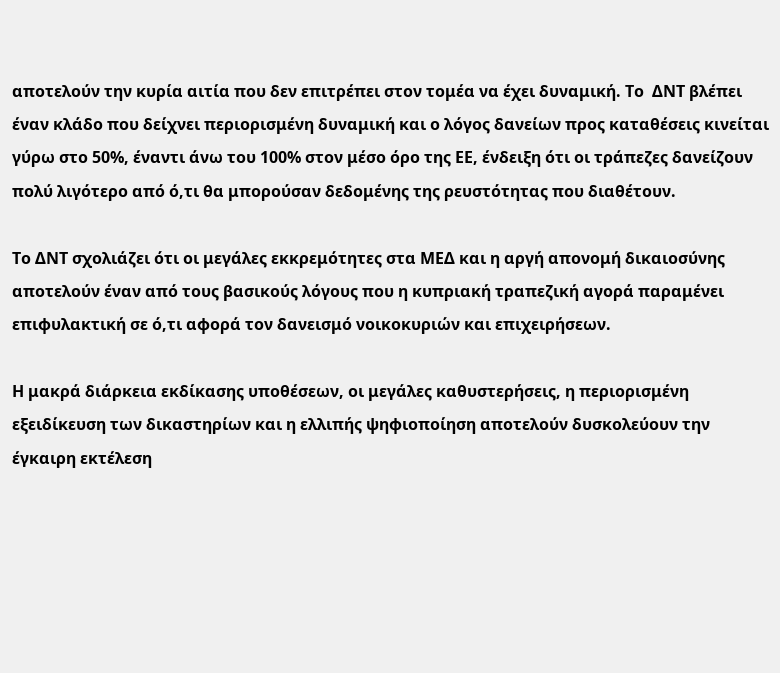αποτελούν την κυρία αιτία που δεν επιτρέπει στον τομέα να έχει δυναμική. Το  ΔΝΤ βλέπει έναν κλάδο που δείχνει περιορισμένη δυναμική και ο λόγος δανείων προς καταθέσεις κινείται γύρω στο 50%, έναντι άνω του 100% στον μέσο όρο της ΕΕ, ένδειξη ότι οι τράπεζες δανείζουν πολύ λιγότερο από ό,τι θα μπορούσαν δεδομένης της ρευστότητας που διαθέτουν.

Το ΔΝΤ σχολιάζει ότι οι μεγάλες εκκρεμότητες στα ΜΕΔ και η αργή απονομή δικαιοσύνης αποτελούν έναν από τους βασικούς λόγους που η κυπριακή τραπεζική αγορά παραμένει επιφυλακτική σε ό,τι αφορά τον δανεισμό νοικοκυριών και επιχειρήσεων.

Η μακρά διάρκεια εκδίκασης υποθέσεων, οι μεγάλες καθυστερήσεις, η περιορισμένη εξειδίκευση των δικαστηρίων και η ελλιπής ψηφιοποίηση αποτελούν δυσκολεύουν την έγκαιρη εκτέλεση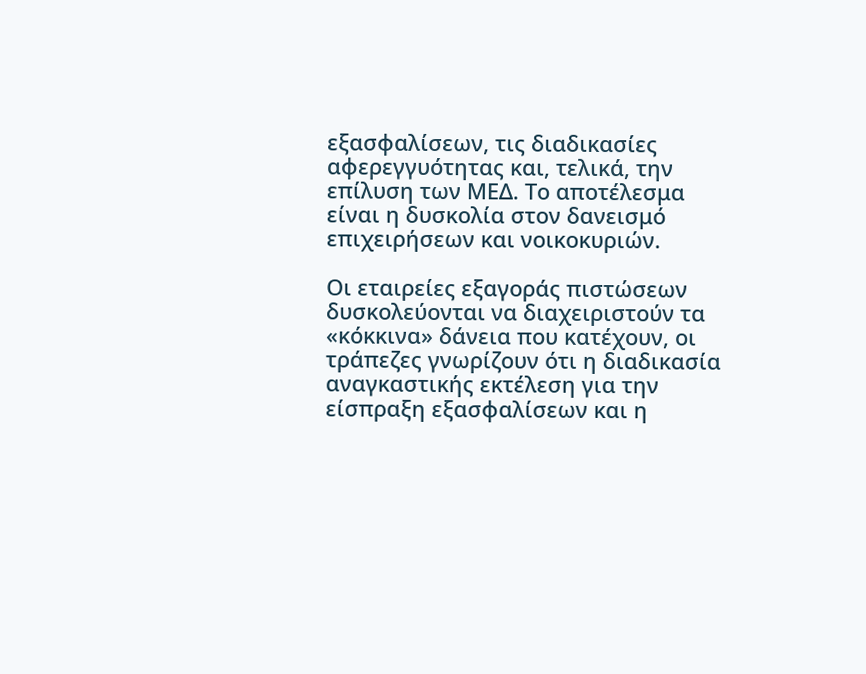εξασφαλίσεων, τις διαδικασίες αφερεγγυότητας και, τελικά, την επίλυση των ΜΕΔ. Το αποτέλεσμα είναι η δυσκολία στον δανεισμό επιχειρήσεων και νοικοκυριών.

Οι εταιρείες εξαγοράς πιστώσεων δυσκολεύονται να διαχειριστούν τα «κόκκινα» δάνεια που κατέχουν, οι τράπεζες γνωρίζουν ότι η διαδικασία αναγκαστικής εκτέλεση για την είσπραξη εξασφαλίσεων και η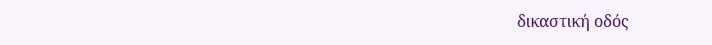δικαστική οδός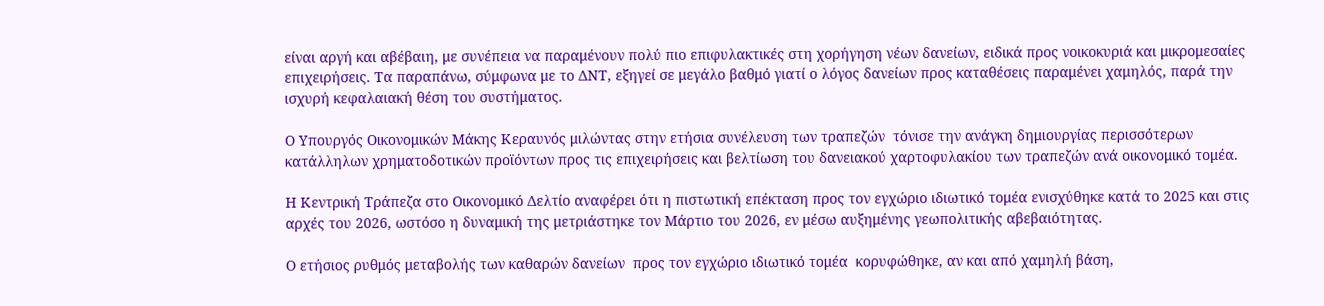είναι αργή και αβέβαιη, με συνέπεια να παραμένουν πολύ πιο επιφυλακτικές στη χορήγηση νέων δανείων, ειδικά προς νοικοκυριά και μικρομεσαίες επιχειρήσεις. Τα παραπάνω, σύμφωνα με το ΔΝΤ, εξηγεί σε μεγάλο βαθμό γιατί ο λόγος δανείων προς καταθέσεις παραμένει χαμηλός, παρά την ισχυρή κεφαλαιακή θέση του συστήματος.

Ο Υπουργός Οικονομικών Μάκης Κεραυνός μιλώντας στην ετήσια συνέλευση των τραπεζών  τόνισε την ανάγκη δημιουργίας περισσότερων κατάλληλων χρηματοδοτικών προϊόντων προς τις επιχειρήσεις και βελτίωση του δανειακού χαρτοφυλακίου των τραπεζών ανά οικονομικό τομέα.

Η Κεντρική Τράπεζα στο Οικονομικό Δελτίο αναφέρει ότι η πιστωτική επέκταση προς τον εγχώριο ιδιωτικό τομέα ενισχύθηκε κατά το 2025 και στις αρχές του 2026, ωστόσο η δυναμική της μετριάστηκε τον Μάρτιο του 2026, εν μέσω αυξημένης γεωπολιτικής αβεβαιότητας.

Ο ετήσιος ρυθμός μεταβολής των καθαρών δανείων  προς τον εγχώριο ιδιωτικό τομέα  κορυφώθηκε, αν και από χαμηλή βάση,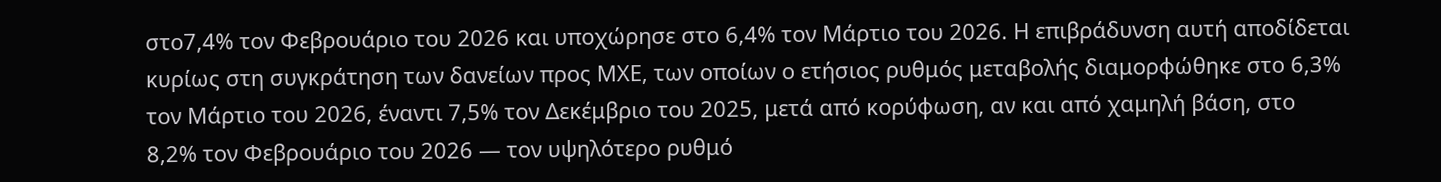στο7,4% τον Φεβρουάριο του 2026 και υποχώρησε στο 6,4% τον Μάρτιο του 2026. Η επιβράδυνση αυτή αποδίδεται κυρίως στη συγκράτηση των δανείων προς ΜΧΕ, των οποίων ο ετήσιος ρυθμός μεταβολής διαμορφώθηκε στο 6,3% τον Μάρτιο του 2026, έναντι 7,5% τον Δεκέμβριο του 2025, μετά από κορύφωση, αν και από χαμηλή βάση, στο 8,2% τον Φεβρουάριο του 2026 — τον υψηλότερο ρυθμό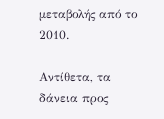μεταβολής από το 2010.

Αντίθετα, τα δάνεια προς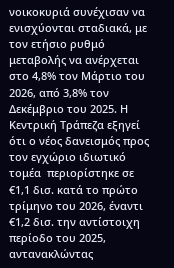νοικοκυριά συνέχισαν να ενισχύονται σταδιακά, με τον ετήσιο ρυθμό μεταβολής να ανέρχεται στο 4,8% τον Μάρτιο του 2026, από 3,8% τον Δεκέμβριο του 2025. Η Κεντρική Τράπεζα εξηγεί ότι ο νέος δανεισμός προς τον εγχώριο ιδιωτικό τομέα  περιορίστηκε σε €1,1 δισ. κατά το πρώτο τρίμηνο του 2026, έναντι €1,2 δισ. την αντίστοιχη περίοδο του 2025, αντανακλώντας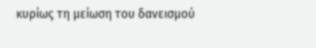κυρίως τη μείωση του δανεισμού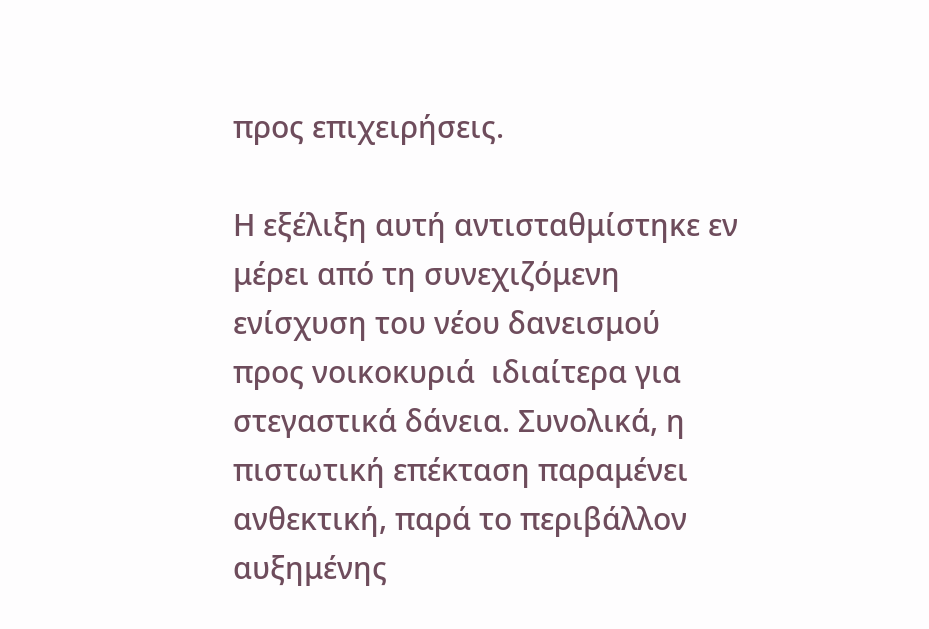προς επιχειρήσεις.

Η εξέλιξη αυτή αντισταθμίστηκε εν μέρει από τη συνεχιζόμενη ενίσχυση του νέου δανεισμού προς νοικοκυριά  ιδιαίτερα για στεγαστικά δάνεια. Συνολικά, η πιστωτική επέκταση παραμένει ανθεκτική, παρά το περιβάλλον αυξημένης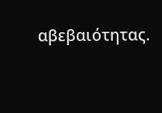αβεβαιότητας.